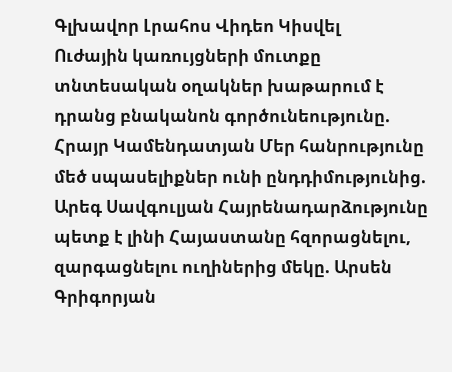Գլխավոր Լրահոս Վիդեո Կիսվել
Ուժային կառույցների մուտքը տնտեսական օղակներ խաթարում է դրանց բնականոն գործունեությունը. Հրայր Կամենդատյան Մեր հանրությունը մեծ սպասելիքներ ունի ընդդիմությունից. Արեգ Սավգուլյան Հայրենադարձությունը պետք է լինի Հայաստանը հզորացնելու, զարգացնելու ուղիներից մեկը. Արսեն Գրիգորյան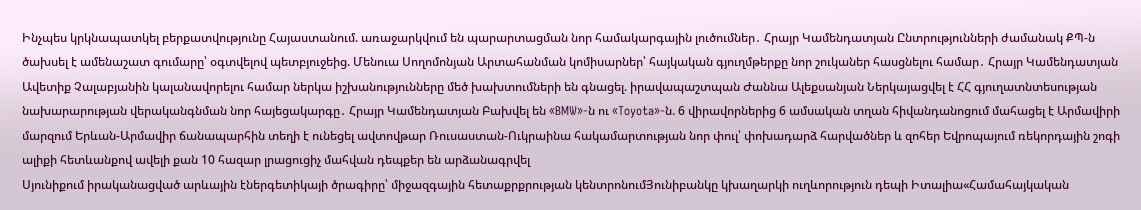Ինչպես կրկնապատկել բերքատվությունը Հայաստանում. առաջարկվում են պարարտացման նոր համակարգային լուծումներ․ Հրայր Կամենդատյան Ընտրությունների ժամանակ ՔՊ-ն ծախսել է ամենաշատ գումարը՝ օգտվելով պետբյուջեից. Մենուա Սողոմոնյան Արտահանման կոմիսարներ՝ հայկական գյուղմթերքը նոր շուկաներ հասցնելու համար․ Հրայր Կամենդատյան Ավետիք Չալաբյանին կալանավորելու համար ներկա իշխանությունները մեծ խախտումների են գնացել. իրավապաշտպան Ժաննա Ալեքսանյան Ներկայացվել է ՀՀ գյուղատնտեսության նախարարության վերականգնման նոր հայեցակարգը․ Հրայր Կամենդատյան Բախվել են «BMW»-ն ու «Toyota»-ն. 6 վիրավորներից 6 ամսական տղան հիվանդանոցում մահացել է Արմավիրի մարզում Երևան-Արմավիր ճանապարհին տեղի է ունեցել ավտովթար Ռուսաստան-Ուկրաինա հակամարտության նոր փուլ՝ փոխադարձ հարվածներ և զոհեր Եվրոպայում ռեկորդային շոգի ալիքի հետևանքով ավելի քան 10 հազար լրացուցիչ մահվան դեպքեր են արձանագրվել
Սյունիքում իրականացված արևային էներգետիկայի ծրագիրը՝ միջազգային հետաքրքրության կենտրոնումՅունիբանկը կխաղարկի ուղևորություն դեպի Իտալիա«Համահայկական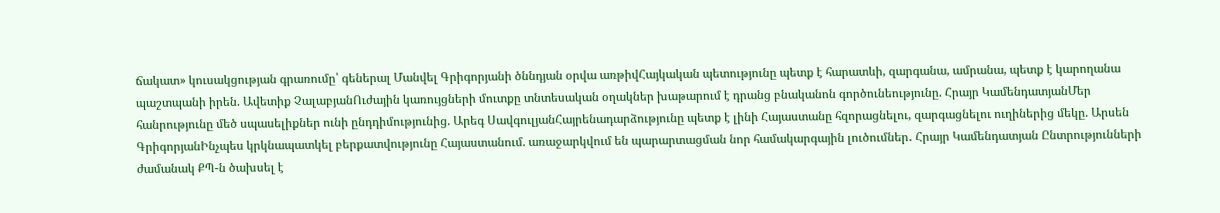ճակատ» կուսակցության գրառումը՝ գեներալ Մանվել Գրիգորյանի ծննդյան օրվա առթիվՀայկական պետությունը պետք է հարատևի, զարգանա, ամրանա, պետք է կարողանա պաշտպանի իրեն. Ավետիք ՉալաբյանՈւժային կառույցների մուտքը տնտեսական օղակներ խաթարում է դրանց բնականոն գործունեությունը. Հրայր ԿամենդատյանՄեր հանրությունը մեծ սպասելիքներ ունի ընդդիմությունից. Արեգ ՍավգուլյանՀայրենադարձությունը պետք է լինի Հայաստանը հզորացնելու, զարգացնելու ուղիներից մեկը. Արսեն ԳրիգորյանԻնչպես կրկնապատկել բերքատվությունը Հայաստանում. առաջարկվում են պարարտացման նոր համակարգային լուծումներ․ Հրայր Կամենդատյան Ընտրությունների ժամանակ ՔՊ-ն ծախսել է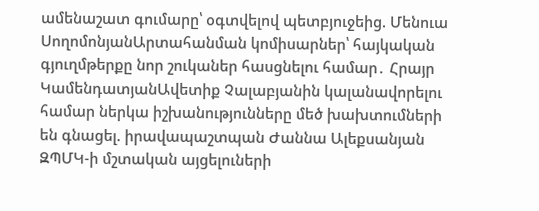ամենաշատ գումարը՝ օգտվելով պետբյուջեից. Մենուա ՍողոմոնյանԱրտահանման կոմիսարներ՝ հայկական գյուղմթերքը նոր շուկաներ հասցնելու համար․ Հրայր ԿամենդատյանԱվետիք Չալաբյանին կալանավորելու համար ներկա իշխանությունները մեծ խախտումների են գնացել. իրավապաշտպան Ժաննա Ալեքսանյան ԶՊՄԿ-ի մշտական այցելուների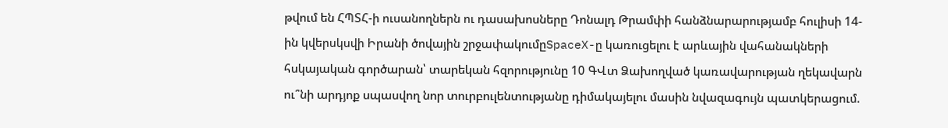թվում են ՀՊՏՀ-ի ուսանողներն ու դասախոսները Դոնալդ Թրամփի հանձնարարությամբ հուլիսի 14-ին կվերսկսվի Իրանի ծովային շրջափակումըSpaceX-ը կառուցելու է արևային վահանակների հսկայական գործարան՝ տարեկան հզորությունը 10 ԳՎտ Ձախողված կառավարության ղեկավարն ու՞նի արդյոք սպասվող նոր տուրբուլենտությանը դիմակայելու մասին նվազագույն պատկերացում.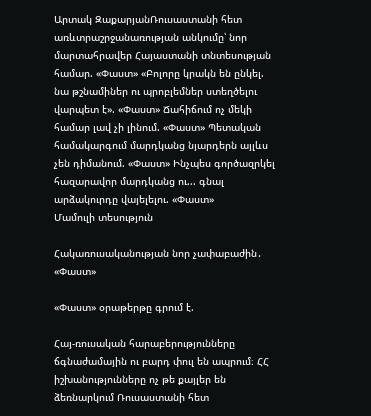Արտակ ԶաքարյանՌուսաստանի հետ առևտրաշրջանառության անկումը՝ նոր մարտահրավեր Հայաստանի տնտեսության համար. «Փաստ» «Բոլորը կրակն են ընկել. նա թշնամիներ ու պրոբլեմներ ստեղծելու վարպետ է». «Փաստ» Ճահիճում ոչ մեկի համար լավ չի լինում. «Փաստ» Պետական համակարգում մարդկանց նյարդերն այլևս չեն դիմանում. «Փաստ» Ինչպես գործազրկել հազարավոր մարդկանց ու... գնալ արձակուրդը վայելելու. «Փաստ»
Մամուլի տեսություն

Հակառուսականության նոր չափաբաժին․ «Փաստ»

«Փաստ» օրաթերթը գրում է.

Հայ-ռուսական հարաբերությունները ճգնաժամային ու բարդ փուլ են ապրում։ ՀՀ իշխանությունները ոչ թե քայլեր են ձեռնարկում Ռուսաստանի հետ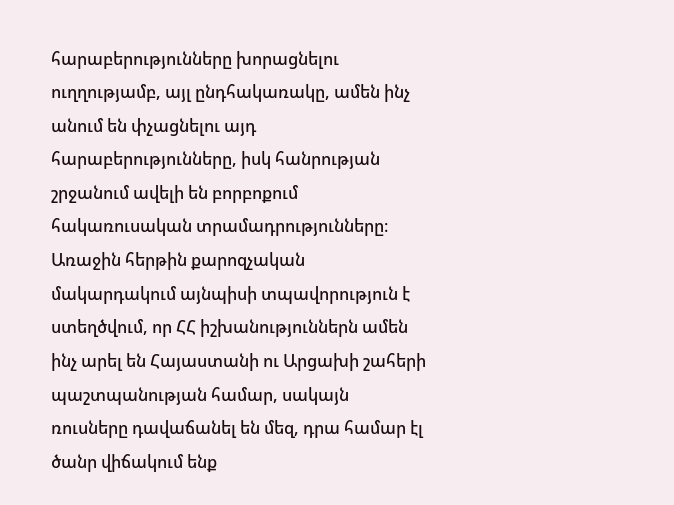հարաբերությունները խորացնելու ուղղությամբ, այլ ընդհակառակը, ամեն ինչ անում են փչացնելու այդ հարաբերությունները, իսկ հանրության շրջանում ավելի են բորբոքում հակառուսական տրամադրությունները։ Առաջին հերթին քարոզչական մակարդակում այնպիսի տպավորություն է ստեղծվում, որ ՀՀ իշխանություններն ամեն ինչ արել են Հայաստանի ու Արցախի շահերի պաշտպանության համար, սակայն ռուսները դավաճանել են մեզ, դրա համար էլ ծանր վիճակում ենք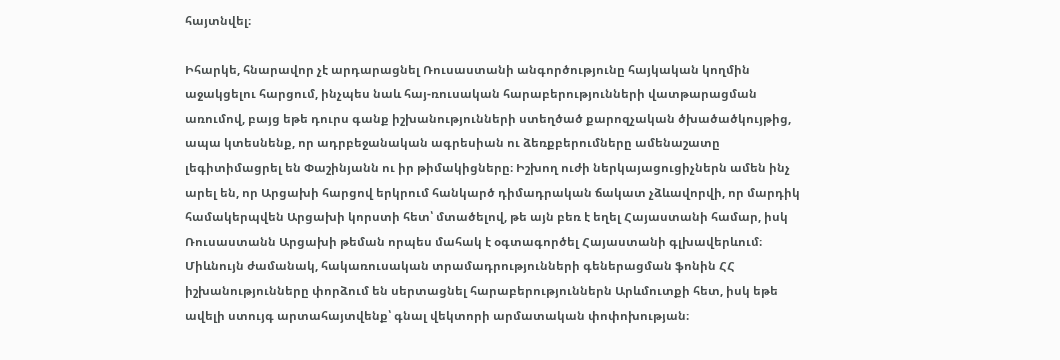հայտնվել։

Իհարկե, հնարավոր չէ արդարացնել Ռուսաստանի անգործությունը հայկական կողմին աջակցելու հարցում, ինչպես նաև հայ-ռուսական հարաբերությունների վատթարացման առումով, բայց եթե դուրս գանք իշխանությունների ստեղծած քարոզչական ծխածածկույթից, ապա կտեսնենք, որ ադրբեջանական ագրեսիան ու ձեռքբերումները ամենաշատը լեգիտիմացրել են Փաշինյանն ու իր թիմակիցները։ Իշխող ուժի ներկայացուցիչներն ամեն ինչ արել են, որ Արցախի հարցով երկրում հանկարծ դիմադրական ճակատ չձևավորվի, որ մարդիկ համակերպվեն Արցախի կորստի հետ՝ մտածելով, թե այն բեռ է եղել Հայաստանի համար, իսկ Ռուսաստանն Արցախի թեման որպես մահակ է օգտագործել Հայաստանի գլխավերևում։ Միևնույն ժամանակ, հակառուսական տրամադրությունների գեներացման ֆոնին ՀՀ իշխանությունները փորձում են սերտացնել հարաբերություններն Արևմուտքի հետ, իսկ եթե ավելի ստույգ արտահայտվենք՝ գնալ վեկտորի արմատական փոփոխության։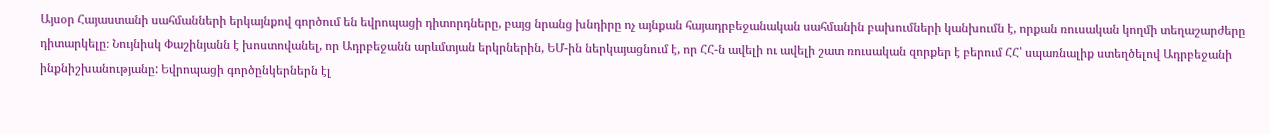Այսօր Հայաստանի սահմանների երկայնքով գործում են եվրոպացի դիտորդները, բայց նրանց խնդիրը ոչ այնքան հայադրբեջանական սահմանին բախումների կանխումն է, որքան ռուսական կողմի տեղաշարժերը դիտարկելը։ Նույնիսկ Փաշինյանն է խոստովանել, որ Ադրբեջանն արևմտյան երկրներին, ԵՄ-ին ներկայացնում է, որ ՀՀ-ն ավելի ու ավելի շատ ռուսական զորքեր է բերում ՀՀ՝ սպառնալիք ստեղծելով Ադրբեջանի ինքնիշխանությանը: Եվրոպացի գործընկերներն էլ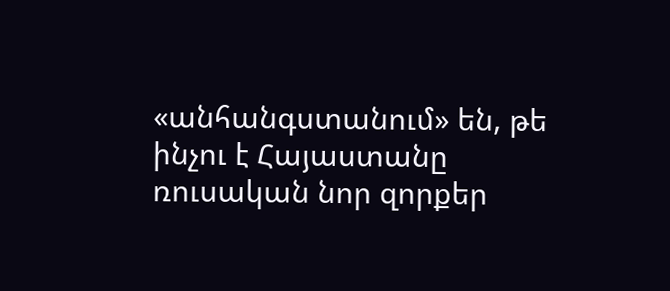«անհանգստանում» են, թե ինչու է Հայաստանը ռուսական նոր զորքեր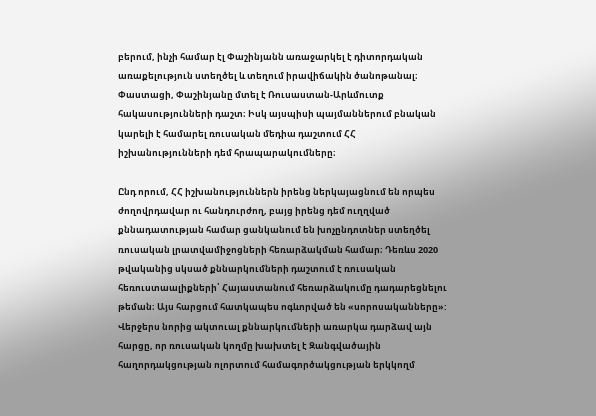բերում, ինչի համար էլ Փաշինյանն առաջարկել է դիտորդական առաքելություն ստեղծել և տեղում իրավիճակին ծանոթանալ։ Փաստացի, Փաշինյանը մտել է Ռուսաստան-Արևմուտք հակասությունների դաշտ։ Իսկ այսպիսի պայմաններում բնական կարելի է համարել ռուսական մեդիա դաշտում ՀՀ իշխանությունների դեմ հրապարակումները։

Ընդ որում, ՀՀ իշխանություններն իրենց ներկայացնում են որպես ժողովրդավար ու հանդուրժող, բայց իրենց դեմ ուղղված քննադատության համար ցանկանում են խոչընդոտներ ստեղծել ռուսական լրատվամիջոցների հեռարձակման համար։ Դեռևս 2020 թվականից սկսած քննարկումների դաշտում է ռուսական հեռուստաալիքների՝ Հայաստանում հեռարձակումը դադարեցնելու թեման։ Այս հարցում հատկապես ոգևորված են «սորոսականները»: Վերջերս նորից ակտուալ քննարկումների առարկա դարձավ այն հարցը, որ ռուսական կողմը խախտել է Զանգվածային հաղորդակցության ոլորտում համագործակցության երկկողմ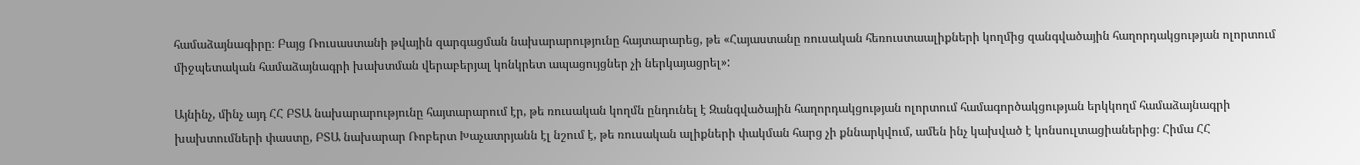համաձայնագիրը։ Բայց Ռուսաստանի թվային զարգացման նախարարությունը հայտարարեց, թե «Հայաստանը ռուսական հեռուստաալիքների կողմից զանգվածային հաղորդակցության ոլորտում միջպետական համաձայնագրի խախտման վերաբերյալ կոնկրետ ապացույցներ չի ներկայացրել»:

Այնինչ, մինչ այդ ՀՀ ԲՏԱ նախարարությունը հայտարարում էր, թե ռուսական կողմն ընդունել է Զանգվածային հաղորդակցության ոլորտում համագործակցության երկկողմ համաձայնագրի խախտումների փաստը, ԲՏԱ նախարար Ռոբերտ Խաչատրյանն էլ նշում է, թե ռուսական ալիքների փակման հարց չի քննարկվում, ամեն ինչ կախված է կոնսուլտացիաներից։ Հիմա ՀՀ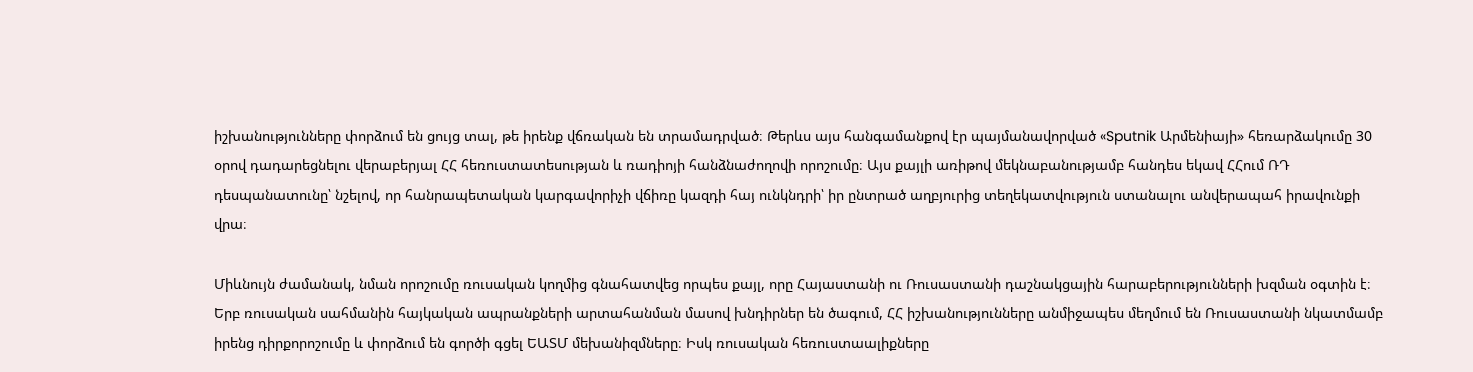իշխանությունները փորձում են ցույց տալ, թե իրենք վճռական են տրամադրված։ Թերևս այս հանգամանքով էր պայմանավորված «Sputnik Արմենիայի» հեռարձակումը 30 օրով դադարեցնելու վերաբերյալ ՀՀ հեռուստատեսության և ռադիոյի հանձնաժողովի որոշումը։ Այս քայլի առիթով մեկնաբանությամբ հանդես եկավ ՀՀում ՌԴ դեսպանատունը՝ նշելով, որ հանրապետական կարգավորիչի վճիռը կազդի հայ ունկնդրի՝ իր ընտրած աղբյուրից տեղեկատվություն ստանալու անվերապահ իրավունքի վրա։

Միևնույն ժամանակ, նման որոշումը ռուսական կողմից գնահատվեց որպես քայլ, որը Հայաստանի ու Ռուսաստանի դաշնակցային հարաբերությունների խզման օգտին է։ Երբ ռուսական սահմանին հայկական ապրանքների արտահանման մասով խնդիրներ են ծագում, ՀՀ իշխանությունները անմիջապես մեղմում են Ռուսաստանի նկատմամբ իրենց դիրքորոշումը և փորձում են գործի գցել ԵԱՏՄ մեխանիզմները։ Իսկ ռուսական հեռուստաալիքները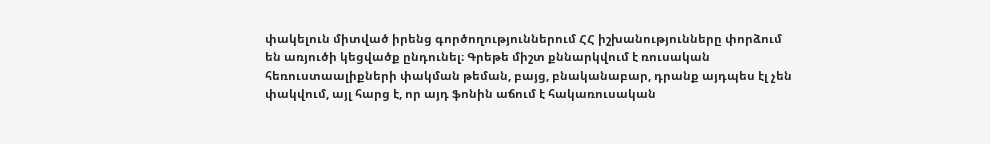փակելուն միտված իրենց գործողություններում ՀՀ իշխանությունները փորձում են առյուծի կեցվածք ընդունել։ Գրեթե միշտ քննարկվում է ռուսական հեռուստաալիքների փակման թեման, բայց, բնականաբար, դրանք այդպես էլ չեն փակվում, այլ հարց է, որ այդ ֆոնին աճում է հակառուսական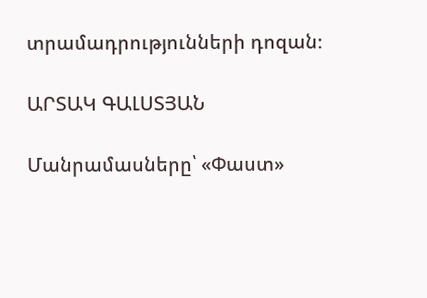տրամադրությունների դոզան։

ԱՐՏԱԿ ԳԱԼՍՏՅԱՆ

Մանրամասները՝ «Փաստ»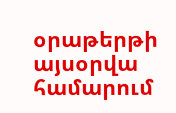օրաթերթի այսօրվա համարում